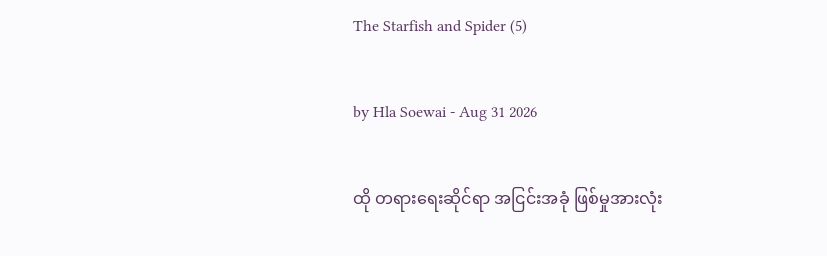The Starfish and Spider (5)

by Hla Soewai - Aug 31 2026

ထို တရားရေးဆိုင်ရာ အငြင်းအခုံ ဖြစ်မှုအားလုံး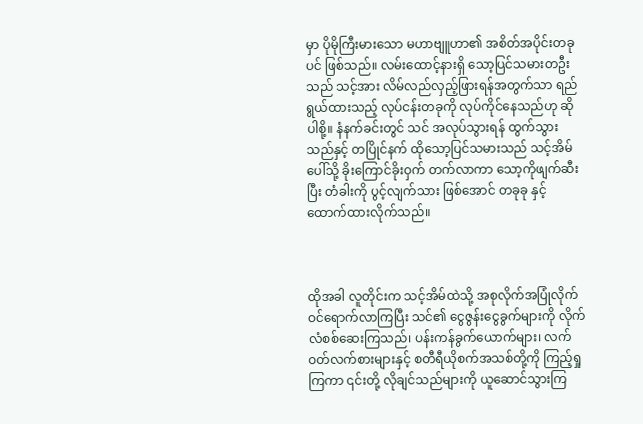မှာ ပိုမိုကြီးမားသော မဟာဗျူဟာ၏ အစိတ်အပိုင်းတခုပင် ဖြစ်သည်။ လမ်းထောင့်နားရှိ သော့ပြင်သမားတဦးသည် သင့်အား လိမ်လည်လှည့်ဖြားရန်အတွက်သာ ရည်ရွယ်ထားသည့် လုပ်ငန်းတခုကို လုပ်ကိုင်နေသည်ဟု ဆိုပါစို့။ နံနက်ခင်းတွင် သင် အလုပ်သွားရန် ထွက်သွားသည်နှင့် တပြိုင်နက် ထိုသော့ပြင်သမားသည် သင့်အိမ်ပေါ်သို့ ခိုးကြောင်ခိုးဝှက် တက်လာကာ သော့ကိုဖျက်ဆီးပြီး တံခါးကို ပွင့်လျက်သား ဖြစ်အောင် တခုခု နှင့် ထောက်ထားလိုက်သည်။



ထိုအခါ လူတိုင်းက သင့်အိမ်ထဲသို့ အစုလိုက်အပြုံလိုက် ဝင်ရောက်လာကြပြီး သင်၏ ငွေဇွန်းငွေခွက်များကို လိုက်လံစစ်ဆေးကြသည်၊ ပန်းကန်ခွက်ယောက်များ၊ လက်ဝတ်လက်စားများနှင့် စတီရီယိုစက်အသစ်တို့ကို ကြည့်ရှုကြကာ ၎င်းတို့ လိုချင်သည်များကို ယူဆောင်သွားကြ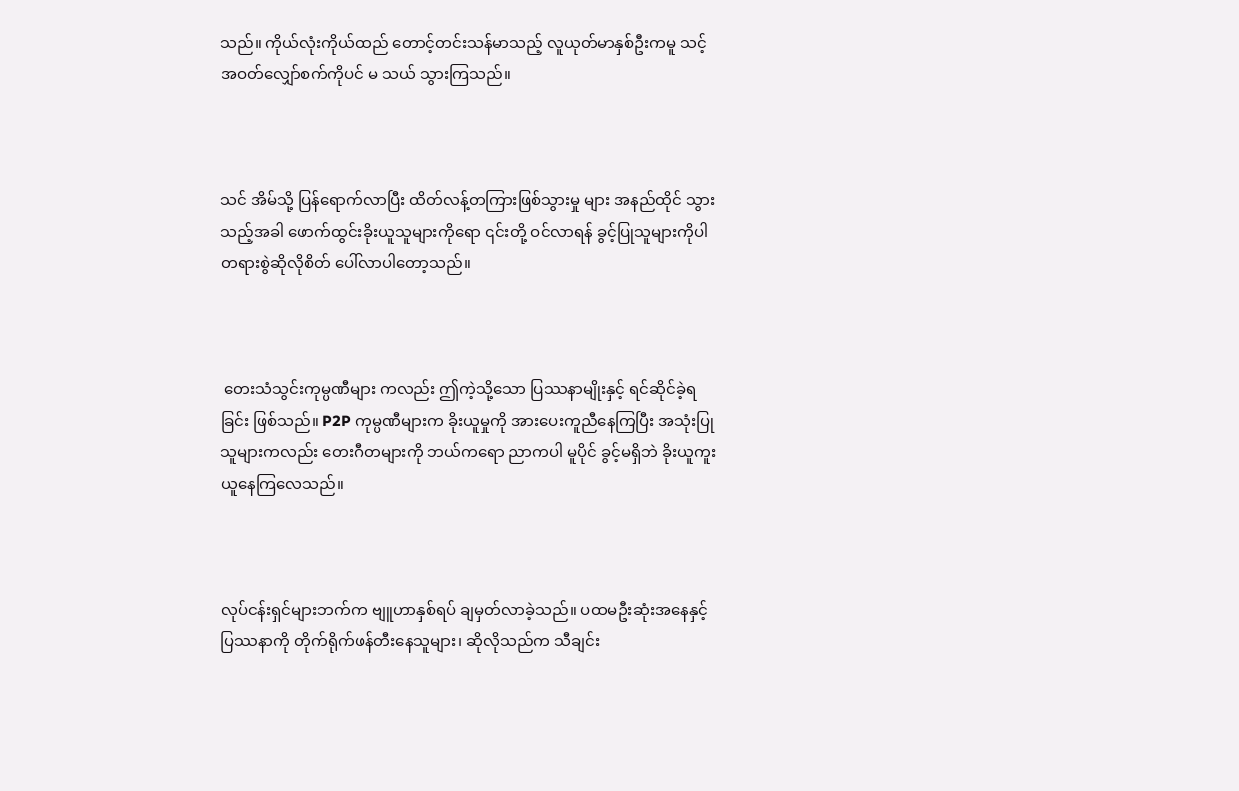သည်။ ကိုယ်လုံးကိုယ်ထည် တောင့်တင်းသန်မာသည့် လူယုတ်မာနှစ်ဦးကမူ သင့်အဝတ်လျှော်စက်ကိုပင် မ သယ် သွားကြသည်။



သင် အိမ်သို့ ပြန်ရောက်လာပြီး ထိတ်လန့်တကြားဖြစ်သွားမှု များ အနည်ထိုင် သွားသည့်အခါ ဖောက်ထွင်းခိုးယူသူများကိုရော ၎င်းတို့ ဝင်လာရန် ခွင့်ပြုသူများကိုပါ တရားစွဲဆိုလိုစိတ် ပေါ်လာပါတော့သည်။



 တေးသံသွင်းကုမ္ပဏီများ ကလည်း ဤကဲ့သို့သော ပြဿနာမျိုးနှင့် ရင်ဆိုင်ခဲ့ရခြင်း ဖြစ်သည်။ P2P ကုမ္ပဏီများက ခိုးယူမှုကို အားပေးကူညီနေကြပြီး အသုံးပြုသူများကလည်း တေးဂီတများကို ဘယ်ကရော ညာကပါ မူပိုင် ခွင့်မရှိဘဲ ခိုးယူကူးယူနေကြလေသည်။



လုပ်ငန်းရှင်များဘက်က ဗျူဟာနှစ်ရပ် ချမှတ်လာခဲ့သည်။ ပထမဦးဆုံးအနေနှင့် ပြဿနာကို တိုက်ရိုက်ဖန်တီးနေသူများ၊ ဆိုလိုသည်က သီချင်း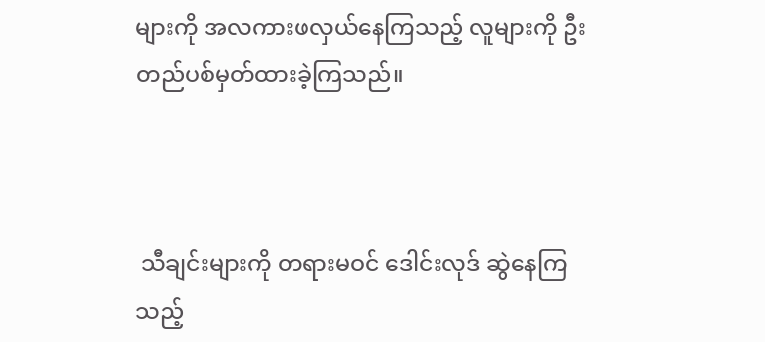များကို အလကားဖလှယ်နေကြသည့် လူများကို ဦးတည်ပစ်မှတ်ထားခဲ့ကြသည်။



 သီချင်းများကို တရားမဝင် ဒေါင်းလုဒ် ဆွဲနေကြသည့်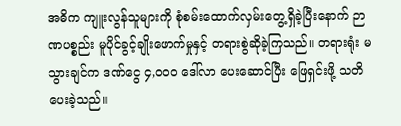အဓိက ကျူးလွန်သူများကို စုံစမ်းထောက်လှမ်းတွေ့ရှိခဲ့ပြီးနောက် ဉာဏပစ္စည်း မူပိုင်ခွင့်ချိုးဖောက်မှုနှင့် တရားစွဲဆိုခဲ့ကြသည်။ တရားရုံး မသွားချင်က ဒဏ်ငွေ ၄,၀၀၀ ဒေါ်လာ ပေးဆောင်ပြီး ဖြေရှင်းဖို့ သတိပေးခဲ့သည်။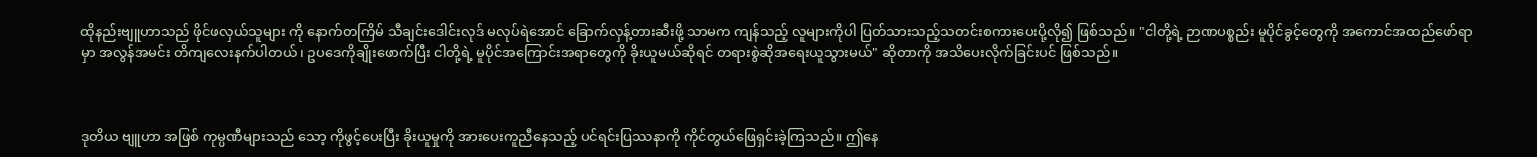ထိုနည်းဗျူဟာသည် ဖိုင်ဖလှယ်သူများ ကို နောက်တကြိမ် သီချင်းဒေါင်းလုဒ် မလုပ်ရဲအောင် ခြောက်လှန့်တားဆီးဖို့ သာမက ကျန်သည့် လူများကိုပါ ပြတ်သားသည့်သတင်းစကားပေးပို့လို၍ ဖြစ်သည်။ "ငါတို့ရဲ့ ဉာဏပစ္စည်း မူပိုင်ခွင့်တွေကို အကောင်အထည်ဖော်ရာမှာ အလွန်အမင်း တိကျလေးနက်ပါတယ်၊ ဥပဒေကိုချိုးဖောက်ပြီး ငါတို့ရဲ့ မူပိုင်အကြောင်းအရာတွေကို ခိုးယူမယ်ဆိုရင် တရားစွဲဆိုအရေးယူသွားမယ်" ဆိုတာကို အသိပေးလိုက်ခြင်းပင် ဖြစ်သည်။



ဒုတိယ ဗျူဟာ အဖြစ် ကုမ္ပဏီများသည် သော့ ကိုဖွင့်ပေးပြီး ခိုးယူမှုကို အားပေးကူညီနေသည့် ပင်ရင်းပြဿနာကို ကိုင်တွယ်ဖြေရှင်းခဲ့ကြသည်။ ဤနေ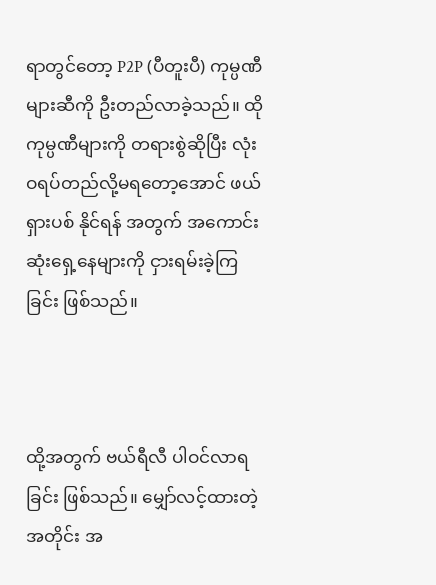ရာတွင်တော့ P2P (ပီတူးပီ) ကုမ္ပဏီများဆီကို ဦးတည်လာခဲ့သည်။ ထို ကုမ္ပဏီများကို တရားစွဲဆိုပြီး လုံးဝရပ်တည်လို့မရတော့အောင် ဖယ်ရှားပစ် နိုင်ရန် အတွက် အကောင်းဆုံးရှေ့နေများကို ငှားရမ်းခဲ့ကြခြင်း ဖြစ်သည်။



ထို့အတွက် ဗယ်ရီလီ ပါဝင်လာရခြင်း ဖြစ်သည်။ မျှော်လင့်ထားတဲ့အတိုင်း အ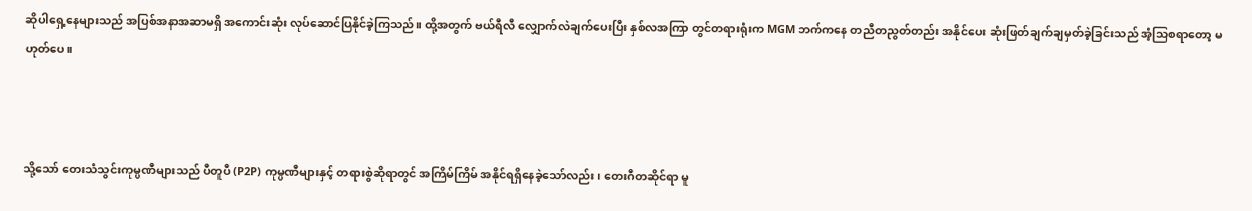ဆိုပါရှေ့နေများသည် အပြစ်အနာအဆာမရှိ အကောင်းဆုံး လုပ်ဆောင်ပြနိုင်ခဲ့ကြသည်။ ထို့အတွက် ဗယ်ရီလီ လျှောက်လဲချက်ပေးပြီး နှစ်လအကြာ တွင်တရားရုံးက MGM ဘက်ကနေ တညီတညွတ်တည်း အနိုင်ပေး ဆုံးဖြတ်ချက်ချမှတ်ခဲ့ခြင်းသည် အံ့သြစရာတော့ မဟုတ်ပေ။



သို့သော် တေးသံသွင်းကုမ္ပဏီများသည် ပီတူပီ (P2P) ကုမ္ပဏီများနှင့် တရားစွဲဆိုရာတွင် အကြိမ်ကြိမ် အနိုင်ရရှိနေခဲ့သော်လည်း၊ တေးဂီတဆိုင်ရာ မူ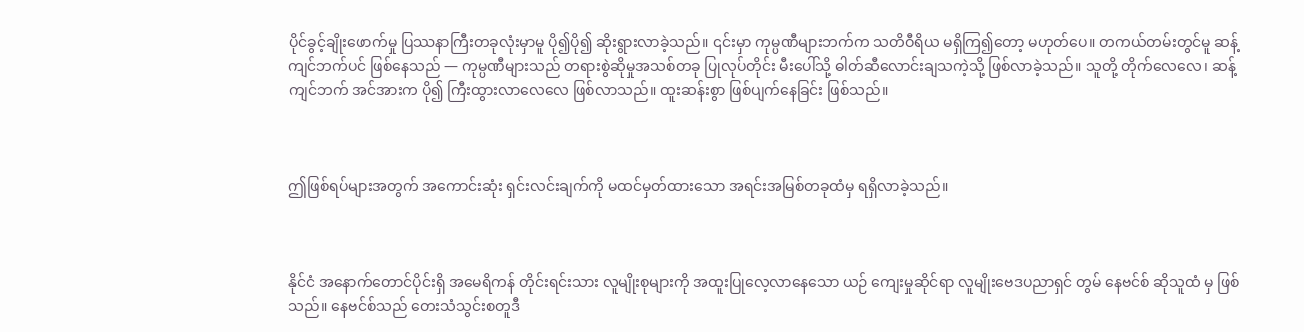ပိုင်ခွင့်ချိုးဖောက်မှု ပြဿနာကြီးတခုလုံးမှာမူ ပို၍ပို၍ ဆိုးရွားလာခဲ့သည်။ ၎င်းမှာ ကုမ္ပဏီများဘက်က သတိဝီရိယ မရှိကြ၍တော့ မဟုတ်ပေ။ တကယ်တမ်းတွင်မူ ဆန့်ကျင်ဘက်ပင် ဖြစ်နေသည် — ကုမ္ပဏီများသည် တရားစွဲဆိုမှုအသစ်တခု ပြုလုပ်တိုင်း မီးပေါ်သို့ ဓါတ်ဆီလောင်းချသကဲ့သို့ ဖြစ်လာခဲ့သည်။ သူတို့ တိုက်လေလေ၊ ဆန့်ကျင်ဘက် အင်အားက ပို၍ ကြီးထွားလာလေလေ ဖြစ်လာသည်။ ထူးဆန်းစွာ ဖြစ်ပျက်နေခြင်း ဖြစ်သည်။



ဤဖြစ်ရပ်များအတွက် အကောင်းဆုံး ရှင်းလင်းချက်ကို မထင်မှတ်ထားသော အရင်းအမြစ်တခုထံမှ ရရှိလာခဲ့သည်။



နိုင်ငံ အနောက်တောင်ပိုင်းရှိ အမေရိကန် တိုင်းရင်းသား လူမျိုးစုများကို အထူးပြုလေ့လာနေသော ယဉ် ကျေးမှုဆိုင်ရာ လူမျိုးဗေဒပညာရှင် တွမ် နေဗင်စ် ဆိုသူထံ မှ ဖြစ်သည်။ နေဗင်စ်သည် တေးသံသွင်းစတူဒီ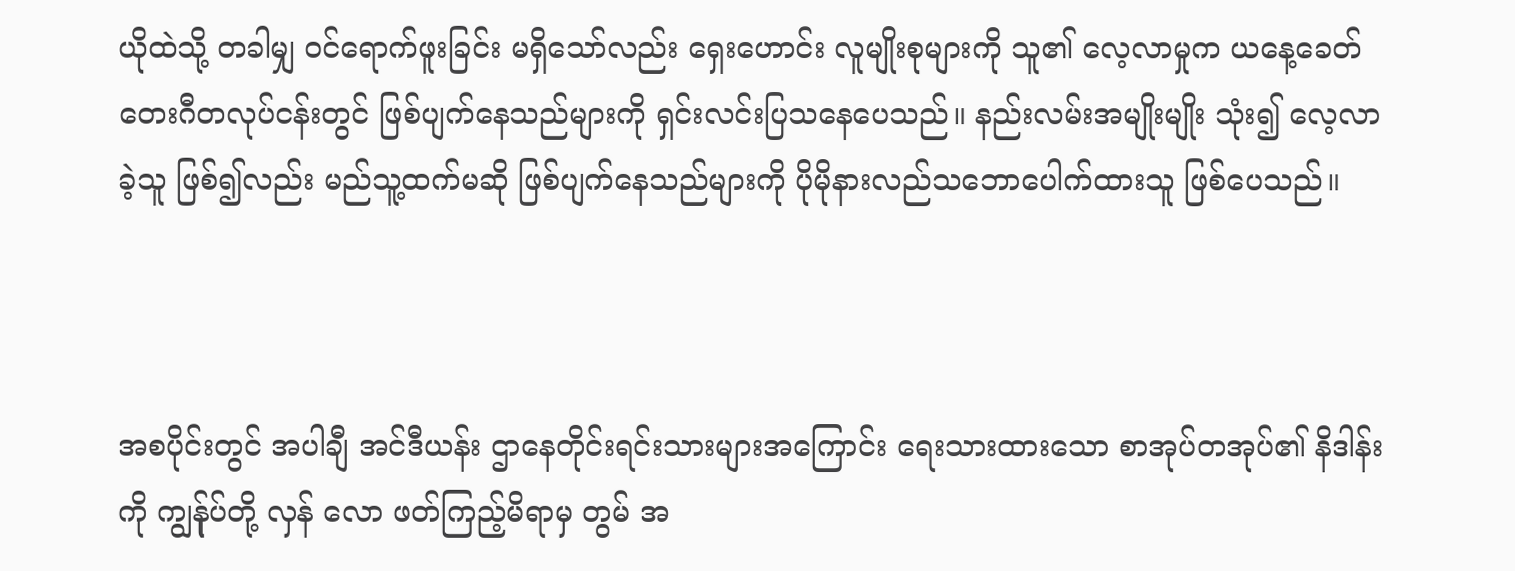ယိုထဲသို့ တခါမျှ ဝင်ရောက်ဖူးခြင်း မရှိသော်လည်း ရှေးဟောင်း လူမျိုးစုများကို သူ၏ လေ့လာမှုက ယနေ့ခေတ် တေးဂီတလုပ်ငန်းတွင် ဖြစ်ပျက်နေသည်များကို ရှင်းလင်းပြသနေပေသည်။ နည်းလမ်းအမျိုးမျိုး သုံး၍ လေ့လာခဲ့သူ ဖြစ်၍လည်း မည်သူ့ထက်မဆို ဖြစ်ပျက်နေသည်များကို ပိုမိုနားလည်သဘောပေါက်ထားသူ ဖြစ်ပေသည်။



အစပိုင်းတွင် အပါချီ အင်ဒီယန်း ဌာနေတိုင်းရင်းသားများအကြောင်း ရေးသားထားသော စာအုပ်တအုပ်၏ နိဒါန်းကို ကျွန်ုပ်တို့ လှန်‌ လော ဖတ်ကြည့်မိရာမှ တွမ် အ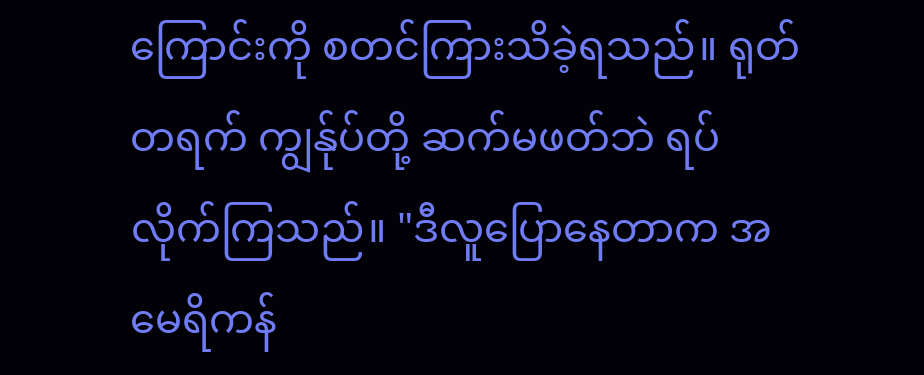ကြောင်းကို စတင်ကြားသိခဲ့ရသည်။ ရုတ်တရက် ကျွန်ုပ်တို့ ဆက်မဖတ်ဘဲ ရပ်လိုက်ကြသည်။ "ဒီလူပြောနေတာက အမေရိကန်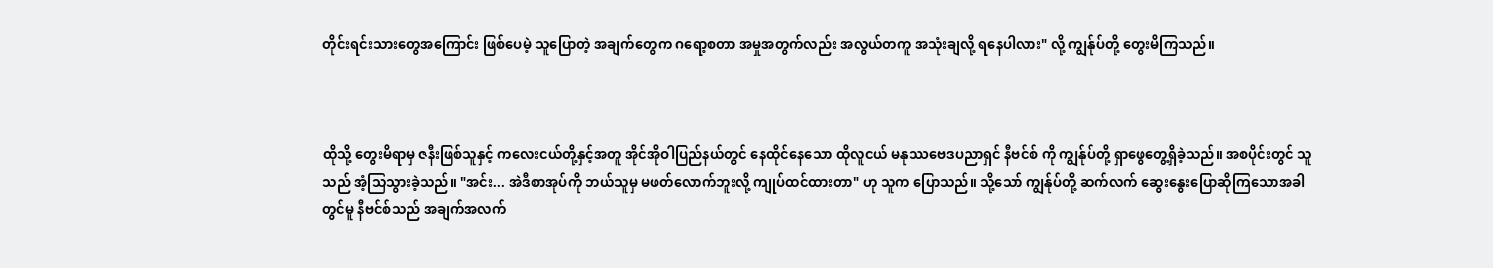တိုင်းရင်းသားတွေအကြောင်း ဖြစ်ပေမဲ့ သူပြောတဲ့ အချက်တွေက ဂရော့စတာ အမှုအတွက်လည်း အလွယ်တကူ အသုံးချလို့ ရနေပါလား" လို့ ကျွန်ုပ်တို့ တွေးမိကြသည်။



ထိုသို့ တွေးမိရာမှ ဇနီးဖြစ်သူနှင့် ကလေးငယ်တို့နှင့်အတူ အိုင်အိုဝါပြည်နယ်တွင် နေထိုင်နေသော ထိုလူငယ် မနုဿဗေဒပညာရှင် နီဗင်စ် ကို ကျွန်ုပ်တို့ ရှာဖွေတွေ့ရှိခဲ့သည်။ အစပိုင်းတွင် သူသည် အံ့သြသွားခဲ့သည်။ "အင်း... အဲဒီစာအုပ်ကို ဘယ်သူမှ မဖတ်လောက်ဘူးလို့ ကျုပ်ထင်ထားတာ" ဟု သူက ပြောသည်။ သို့သော် ကျွန်ုပ်တို့ ဆက်လက် ဆွေးနွေးပြောဆိုကြသောအခါတွင်မူ နီဗင်စ်သည် အချက်အလက်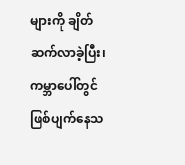များကို ချိတ်ဆက်လာခဲ့ပြီး၊ ကမ္ဘာပေါ်တွင် ဖြစ်ပျက်နေသ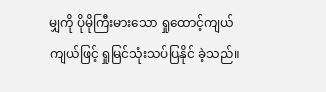မျှကို ပိုမိုကြီးမားသော ရှုထောင့်ကျယ်ကျယ်ဖြင့် ရှုမြင်သုံးသပ်ပြနိုင် ခဲ့သည်။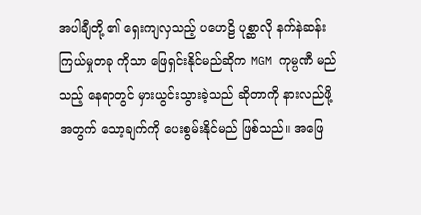အပါချီတို့ ၏ ရှေးကျလှသည့် ပဟေဠိ ပုစ္ဆာလို နက်နဲဆန်းကြယ်မှုတခု ကိုသာ ဖြေရှင်းနိုင်မည်ဆိုက MGM ကုမ္ပဏီ မည်သည့် နေရာတွင် မှားယွင်းသွားခဲ့သည် ဆိုတာကို နားလည်ဖို့အတွက် သော့ချက်ကို ပေးစွမ်းနိုင်မည် ဖြစ်သည်။ အဖြေ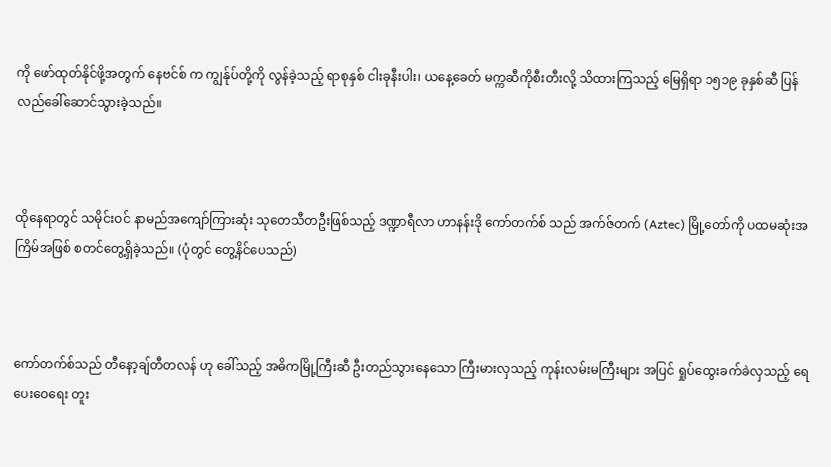ကို ဖော်ထုတ်နိုင်ဖို့အတွက် နေဗင်စ် က ကျွန်ုပ်တို့ကို လွန်ခဲ့သည့် ရာစုနှစ် ငါးခုနီးပါး၊ ယနေ့ခေတ် မက္ကဆီကိုစီးတီးလို့ သိထားကြသည့် မြေရှိရာ ၁၅၁၉ ခုနှစ်ဆီ ပြန်လည်ခေါ်ဆောင်သွားခဲ့သည်။



ထိုနေရာတွင် သမိုင်းဝင် နာမည်အကျော်ကြားဆုံး သုတေသီတဦးဖြစ်သည့် ဒဏ္ဍာရီလာ ဟာနန်းဒို ကော်တက်စ် သည် အက်ဇ်တက် (Aztec) မြို့တော်ကို ပထမဆုံးအကြိမ်အဖြစ် စတင်တွေ့ရှိခဲ့သည်။ (ပုံတွင် တွေ့နိင်ပေသည်)



ကော်တက်စ်သည် တီနော့ချ်တီတလန် ဟု ခေါ်သည့် အဓိကမြို့ကြီးဆီ ဦးတည်သွားနေသော ကြီးမားလှသည့် ကုန်းလမ်းမကြီးများ အပြင် ရှုပ်ထွေးခက်ခဲလှသည့် ရေပေးဝေရေး တူး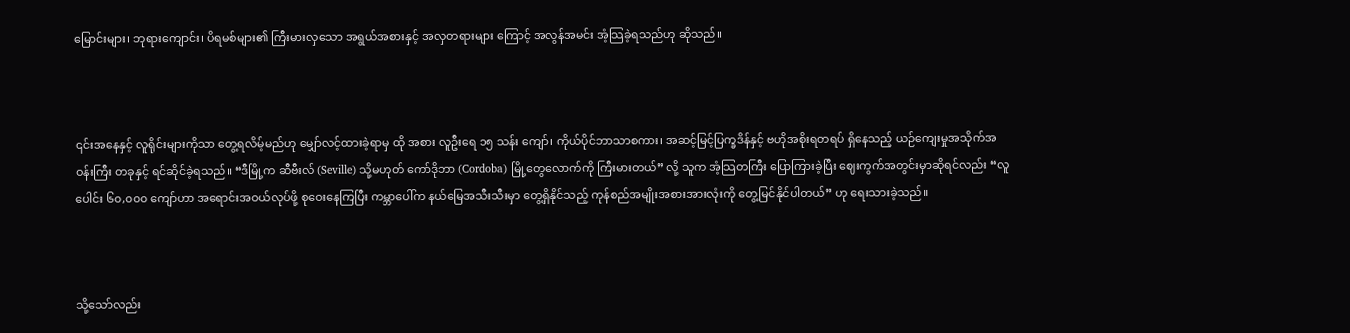မြောင်းများ၊ ဘုရားကျောင်း၊ ပိရမစ်များ၏ ကြီးမားလှသော အရွယ်အစားနှင့် အလှတရားများ ကြောင့် အလွန်အမင်း အံ့သြခဲ့ရသည်ဟု ဆိုသည်။



၎င်းအနေနှင့် လူရိုင်းများကိုသာ တွေ့ရလိမ့်မည်ဟု မျှော်လင့်ထားခဲ့ရာမှ ထို အစား လူဦးရေ ၁၅ သန်း ကျော်၊ ကိုယ်ပိုင်ဘာသာစကား၊ အဆင့်မြင့်ပြက္ခဒိန်နှင့် ဗဟိုအစိုးရတရပ် ရှိနေသည့် ယဉ်ကျေးမှုအသိုက်အဝန်းကြီး တခုနှင့် ရင်ဆိုင်ခဲ့ရသည်။ “ဒီမြို့က ဆီဗီးလ် (Seville) သို့မဟုတ် ကော်ဒိုဘာ (Cordoba) မြို့တွေလောက်ကို ကြီးမားတယ်” လို့ သူက အံ့သြတကြီး ပြောကြားခဲ့ပြီး ဈေးကွက်အတွင်းမှာဆိုရင်လည်း “လူပေါင်း ၆၀,၀၀၀ ကျော်ဟာ အရောင်းအဝယ်လုပ်ဖို့ စုဝေးနေကြပြီး ကမ္ဘာပေါ်က နယ်မြေအသီးသီးမှာ တွေ့ရှိနိုင်သည့် ကုန်စည်အမျိုးအစားအားလုံးကို တွေ့မြင်နိုင်ပါတယ်” ဟု ရေးသားခဲ့သည်။



သို့သော်လည်း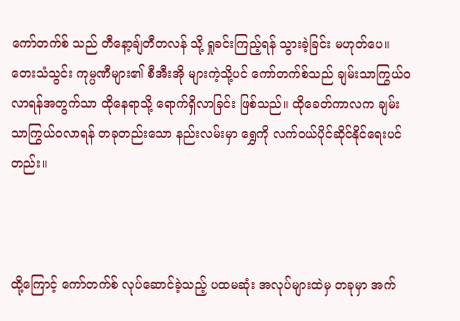ကော်တက်စ် သည် တီနော့ချ်တီတလန် သို့ ရှုခင်းကြည့်ရန် သွားခဲ့ခြင်း မဟုတ်ပေ။ တေးသံသွင်း ကုမ္ပဏီများ၏ စီအီးအို များကဲ့သို့ပင် ကော်တက်စ်သည် ချမ်းသာကြွယ်ဝလာရန်အတွက်သာ ထိုနေရာသို့ ရောက်ရှိလာခြင်း ဖြစ်သည်။ ထိုခေတ်ကာလက ချမ်းသာကြွယ်ဝလာရန် တခုတည်းသော နည်းလမ်းမှာ ရွှေကို လက်ဝယ်ပိုင်ဆိုင်နိုင်ရေးပင်တည်း။



ထို့ကြောင့် ကော်တက်စ် လုပ်ဆောင်ခဲ့သည့် ပထမဆုံး အလုပ်များထဲမှ တခုမှာ အက်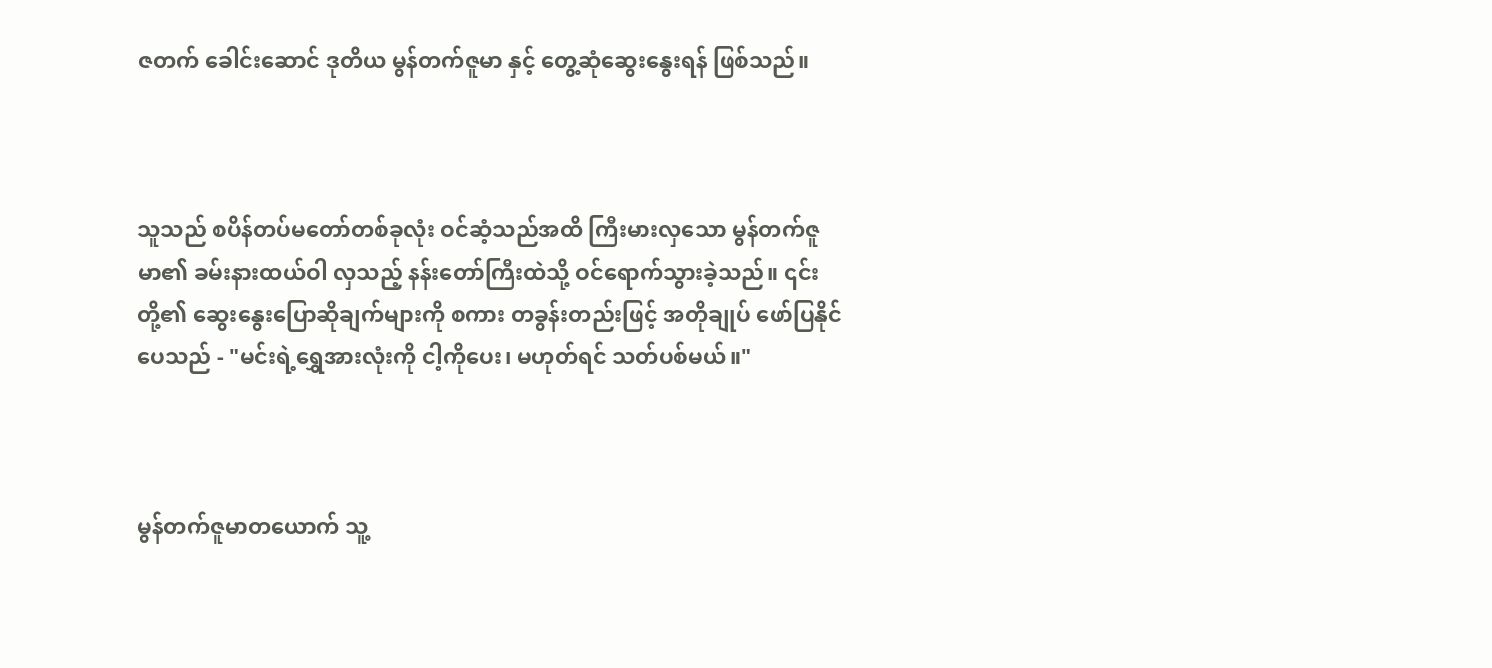ဇတက် ခေါင်းဆောင် ဒုတိယ မွန်တက်ဇူမာ နှင့် တွေ့ဆုံဆွေးနွေးရန် ဖြစ်သည်။



သူသည် စပိန်တပ်မတော်တစ်ခုလုံး ဝင်ဆံ့သည်အထိ ကြီးမားလှသော မွန်တက်ဇူမာ၏ ခမ်းနားထယ်ဝါ လှသည့် နန်းတော်ကြီးထဲသို့ ဝင်ရောက်သွားခဲ့သည်။ ၎င်းတို့၏ ဆွေးနွေးပြောဆိုချက်များကို စကား တခွန်းတည်းဖြင့် အတိုချုပ် ဖော်ပြနိုင်ပေသည် - "မင်းရဲ့ရွှေအားလုံးကို ငါ့ကိုပေး၊ မဟုတ်ရင် သတ်ပစ်မယ်။"



မွန်တက်ဇူမာတယောက် သူ့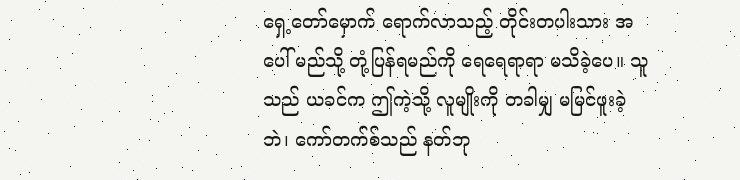ရှေ့တော်မှောက် ရောက်လာသည့် တိုင်းတပါးသား အပေါ် မည်သို့ တုံ့ပြန်ရမည်ကို ရေရေရာရာ မသိခဲ့ပေ။ သူသည် ယခင်က ဤကဲ့သို့ လူမျိုးကို တခါမျှ မမြင်ဖူးခဲ့ဘဲ၊ ကော်တက်စ်သည် နတ်ဘု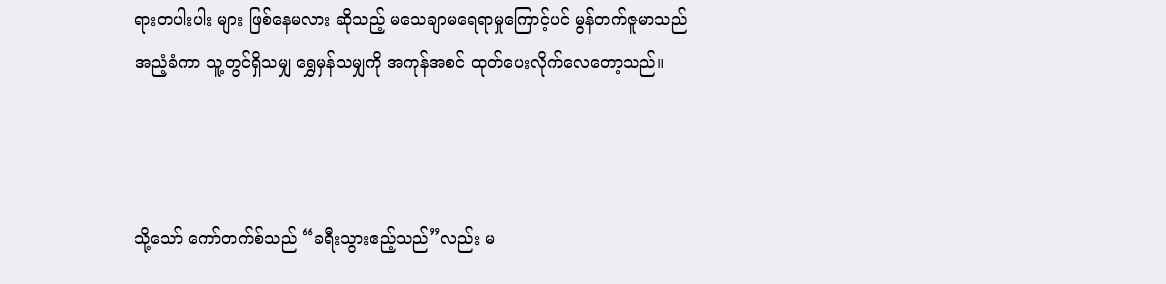ရားတပါးပါး များ ဖြစ်နေမလား ဆိုသည့် မသေချာမရေရာမှုကြောင့်ပင် မွန်တက်ဇူမာသည် အညံ့ခံကာ သူ့တွင်ရှိသမျှ ရွှေမှန်သမျှကို အကုန်အစင် ထုတ်ပေးလိုက်လေတော့သည်။



သို့သော် ကော်တက်စ်သည် “ခရီးသွားဧည့်သည်”လည်း မ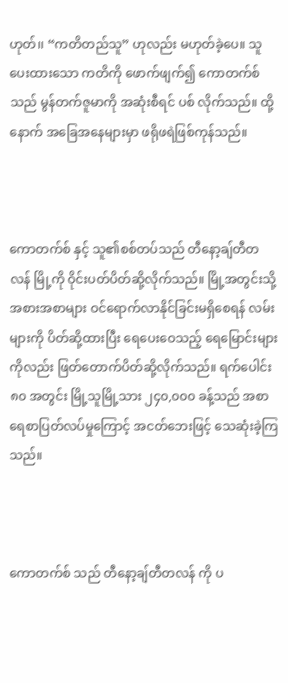ဟုတ်၊၊ “ကတိတည်သူ” ဟုလည်း မဟုတ်ခဲ့ပေ။ သူပေးထားသော ကတိကို ဖောက်ဖျက်၍ ကောတက်စ် သည် မွန်တက်ဇူမာကို အဆုံးစီရင် ပစ် လိုက်သည်။ ထို့နောက် အခြေအနေများမှာ ဖရိုဖရဲဖြစ်ကုန်သည်။



ကောတက်စ် နှင့် သူ၏စစ်တပ်သည် တီနော့ချ်တီတလန် မြို့ကို ဝိုင်းပတ်ပိတ်ဆို့လိုက်သည်။ မြို့အတွင်းသို့ အစားအစာများ ဝင်ရောက်လာနိုင်ခြင်းမရှိစေရန် လမ်းများကို ပိတ်ဆို့ထားပြီး ရေပေးဝေသည့် ရေမြောင်းများ ကိုလည်း ဖြတ်တောက်ပိတ်ဆို့လိုက်သည်။ ရက်ပေါင်း ၈၀ အတွင်း မြို့သူမြို့သား ၂၄၀,၀၀၀ ခန့်သည် အစာရေစာပြတ်လပ်မှုကြောင့် အငတ်ဘေးဖြင့် သေဆုံးခဲ့ကြသည်။



ကောတက်စ် သည် တီနော့ချ်တီတလန် ကို ပ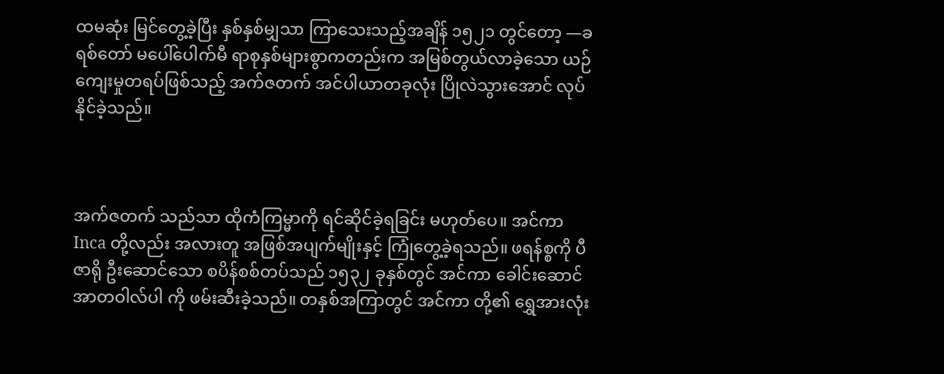ထမဆုံး မြင်တွေ့ခဲ့ပြီး နှစ်နှစ်မျှသာ ကြာသေးသည့်အချိန် ၁၅၂၁ တွင်တော့ —ခရစ်တော် မပေါ်ပေါက်မီ ရာစုနှစ်များစွာကတည်းက အမြစ်တွယ်လာခဲ့သော ယဉ်ကျေးမှုတရပ်ဖြစ်သည့် အက်ဇတက် အင်ပါယာတခုလုံး ပြိုလဲသွားအောင် လုပ်နိုင်ခဲ့သည်။



အက်ဇတက် သည်သာ ထိုကံကြမ္မာကို ရင်ဆိုင်ခဲ့ရခြင်း မဟုတ်ပေ။ အင်ကာ Inca တို့လည်း အလားတူ အဖြစ်အပျက်မျိုးနှင့် ကြုံတွေ့ခဲ့ရသည်။ ဖရန်စ္စကို ပီဇာရို ဦးဆောင်သော စပိန်စစ်တပ်သည် ၁၅၃၂ ခုနှစ်တွင် အင်ကာ ခေါင်းဆောင် အာတဝါလ်ပါ ကို ဖမ်းဆီးခဲ့သည်။ တနှစ်အကြာတွင် အင်ကာ တို့၏ ရွှေအားလုံး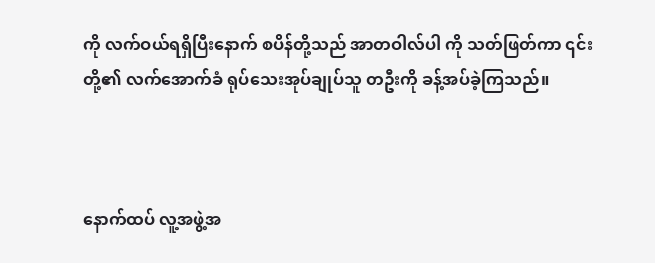ကို လက်ဝယ်ရရှိပြီးနောက် စပိန်တို့သည် အာတဝါလ်ပါ ကို သတ်ဖြတ်ကာ ၎င်းတို့၏ လက်အောက်ခံ ရုပ်သေးအုပ်ချုပ်သူ တဦးကို ခန့်အပ်ခဲ့ကြသည်။



နောက်ထပ် လူ့အဖွဲ့အ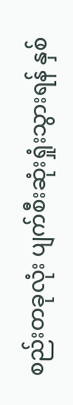စည်းတခုလုံး ပျက်စီးဆုံးရှုံးသွားရန် နှစ်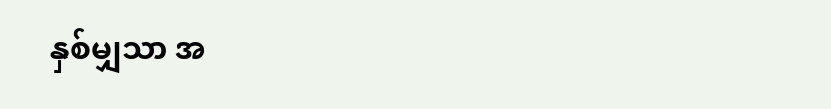နှစ်မျှသာ အ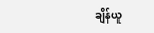ချိန်ယူ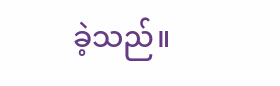ခဲ့သည်။